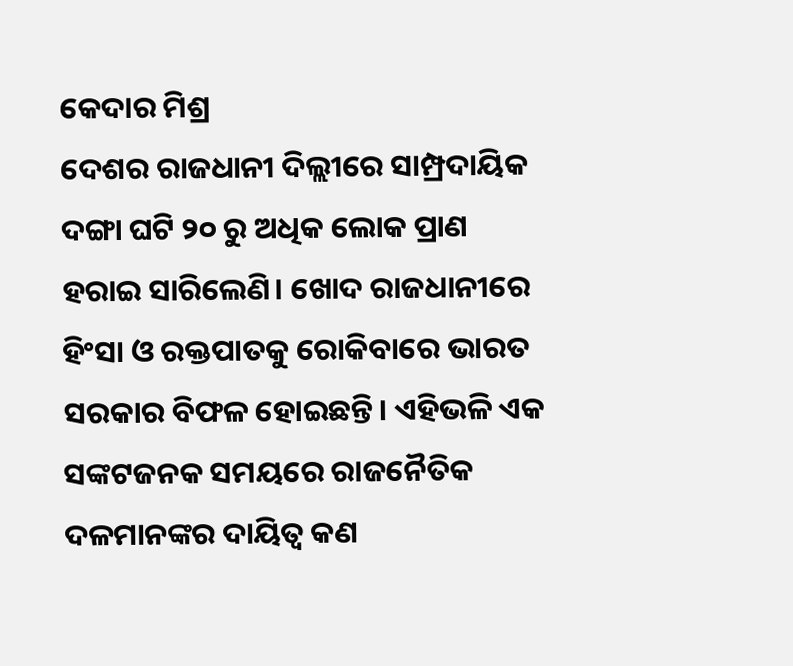କେଦାର ମିଶ୍ର
ଦେଶର ରାଜଧାନୀ ଦିଲ୍ଲୀରେ ସାମ୍ପ୍ରଦାୟିକ ଦଙ୍ଗା ଘଟି ୨୦ ରୁ ଅଧିକ ଲୋକ ପ୍ରାଣ ହରାଇ ସାରିଲେଣି। ଖୋଦ ରାଜଧାନୀରେ ହିଂସା ଓ ରକ୍ତପାତକୁ ରୋକିବାରେ ଭାରତ ସରକାର ବିଫଳ ହୋଇଛନ୍ତି। ଏହିଭଳି ଏକ ସଙ୍କଟଜନକ ସମୟରେ ରାଜନୈତିକ ଦଳମାନଙ୍କର ଦାୟିତ୍ଵ କଣ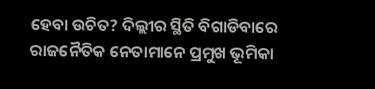ହେବା ଉଚିତ? ଦିଲ୍ଲୀର ସ୍ଥିତି ବିଗାଡିବାରେ ରାଜନୈତିକ ନେତାମାନେ ପ୍ରମୁଖ ଭୂମିକା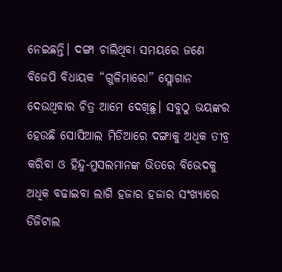ନେଇଛନ୍ତି। ଦଙ୍ଗା ଚାଲିଥିବା ସମୟରେ ଜଣେ ବିଜେପି ବିଧାୟକ “ଗୁଳିମାରୋ” ସ୍ଲୋଗାନ ଦେଉଥିବାର ଚିତ୍ର ଆମେ ଦେଖିଛୁ। ସବୁଠୁ ଭୟଙ୍କର ହେଉଛି ସୋସିଆଲ ମିଡିଆରେ ଦଙ୍ଗାକୁ ଅଧିକ ତୀବ୍ର କରିବା ଓ ହିନ୍ଦୁ-ମୁସଲମାନଙ୍କ ଭିତରେ ବିଭେଦକୁ ଅଧିକ ବଢାଇବା ଲାଗି ହଜାର ହଜାର ସଂଖ୍ୟାରେ ଡିଜିଟାଲ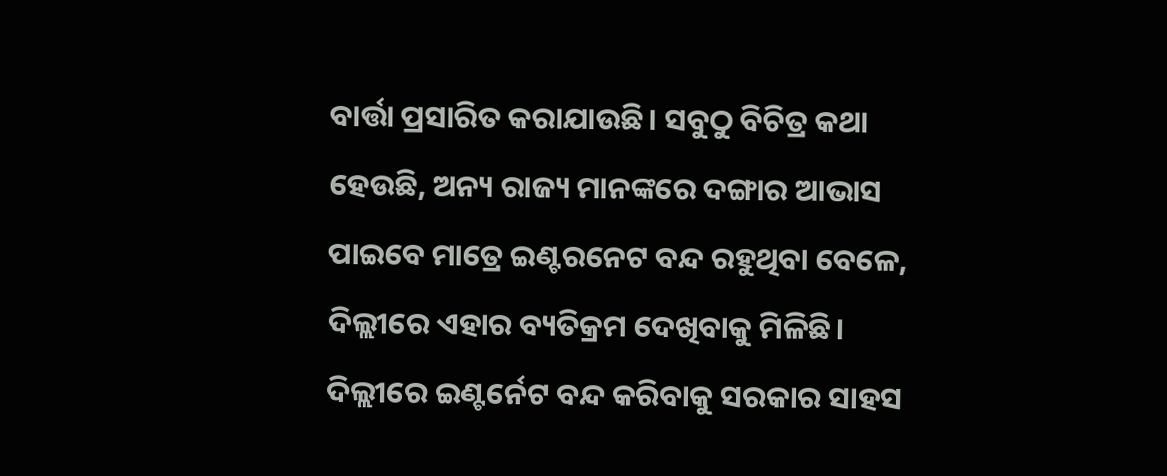ବାର୍ତ୍ତା ପ୍ରସାରିତ କରାଯାଉଛି। ସବୁଠୁ ବିଚିତ୍ର କଥା ହେଉଛି, ଅନ୍ୟ ରାଜ୍ୟ ମାନଙ୍କରେ ଦଙ୍ଗାର ଆଭାସ ପାଇବେ ମାତ୍ରେ ଇଣ୍ଟରନେଟ ବନ୍ଦ ରହୁଥିବା ବେଳେ, ଦିଲ୍ଲୀରେ ଏହାର ବ୍ୟତିକ୍ରମ ଦେଖିବାକୁ ମିଳିଛି। ଦିଲ୍ଲୀରେ ଇଣ୍ଟର୍ନେଟ ବନ୍ଦ କରିବାକୁ ସରକାର ସାହସ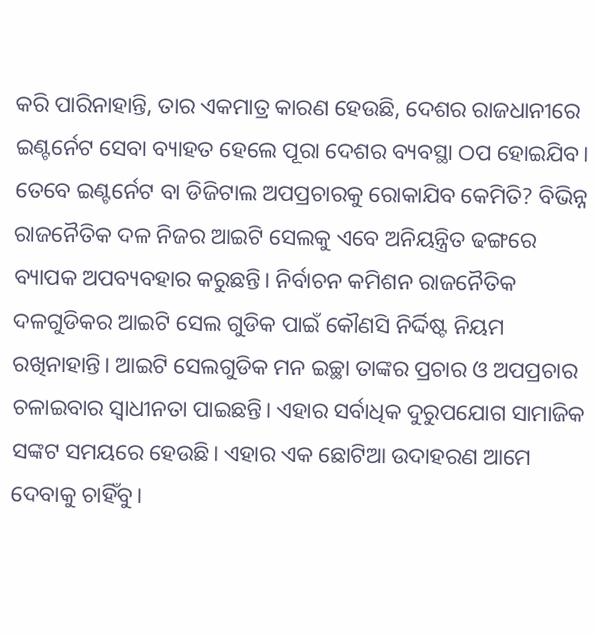କରି ପାରିନାହାନ୍ତି, ତାର ଏକମାତ୍ର କାରଣ ହେଉଛି, ଦେଶର ରାଜଧାନୀରେ ଇଣ୍ଟର୍ନେଟ ସେବା ବ୍ୟାହତ ହେଲେ ପୂରା ଦେଶର ବ୍ୟବସ୍ଥା ଠପ ହୋଇଯିବ।
ତେବେ ଇଣ୍ଟର୍ନେଟ ବା ଡିଜିଟାଲ ଅପପ୍ରଚାରକୁ ରୋକାଯିବ କେମିତି? ବିଭିନ୍ନ ରାଜନୈତିକ ଦଳ ନିଜର ଆଇଟି ସେଲକୁ ଏବେ ଅନିୟନ୍ତ୍ରିତ ଢଙ୍ଗରେ ବ୍ୟାପକ ଅପବ୍ୟବହାର କରୁଛନ୍ତି। ନିର୍ବାଚନ କମିଶନ ରାଜନୈତିକ ଦଳଗୁଡିକର ଆଇଟି ସେଲ ଗୁଡିକ ପାଇଁ କୌଣସି ନିର୍ଦ୍ଦିଷ୍ଟ ନିୟମ ରଖିନାହାନ୍ତି। ଆଇଟି ସେଲଗୁଡିକ ମନ ଇଚ୍ଛା ତାଙ୍କର ପ୍ରଚାର ଓ ଅପପ୍ରଚାର ଚଳାଇବାର ସ୍ଵାଧୀନତା ପାଇଛନ୍ତି। ଏହାର ସର୍ବାଧିକ ଦୁରୁପଯୋଗ ସାମାଜିକ ସଙ୍କଟ ସମୟରେ ହେଉଛି। ଏହାର ଏକ ଛୋଟିଆ ଉଦାହରଣ ଆମେ ଦେବାକୁ ଚାହିଁବୁ।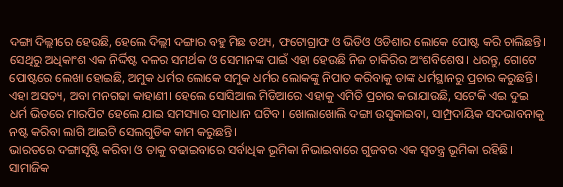ଦଙ୍ଗା ଦିଲ୍ଲୀରେ ହେଉଛି, ହେଲେ ଦିଲ୍ଲୀ ଦଙ୍ଗାର ବହୁ ମିଛ ତଥ୍ୟ, ଫଟୋଗ୍ରାଫ ଓ ଭିଡିଓ ଓଡିଶାର ଲୋକେ ପୋଷ୍ଟ କରି ଚାଲିଛନ୍ତି। ସେଥିରୁ ଅଧିକାଂଶ ଏକ ନିର୍ଦ୍ଦିଷ୍ଟ ଦଳର ସମର୍ଥକ ଓ ସେମାନଙ୍କ ପାଇଁ ଏହା ହେଉଛି ନିଜ ଚାକିରିର ଅଂଶବିଶେଷ। ଧରନ୍ତୁ, ଗୋଟେ ପୋଷ୍ଟରେ ଲେଖା ହୋଇଛି, ଅମୁକ ଧର୍ମର ଲୋକେ ସମୁକ ଧର୍ମର ଲୋକଙ୍କୁ ନିପାତ କରିବାକୁ ତାଙ୍କ ଧର୍ମସ୍ଥାନରୁ ପ୍ରଚାର କରୁଛନ୍ତି। ଏହା ଅସତ୍ୟ, ଅବା ମନଗଢା କାହାଣୀ। ହେଲେ ସୋସିଆଲ ମିଡିଆରେ ଏହାକୁ ଏମିତି ପ୍ରଚାର କରାଯାଉଛି, ସଟେକି ଏଇ ଦୁଇ ଧର୍ମ ଭିତରେ ମାରପିଟ ହେଲେ ଯାଇ ସମସ୍ୟାର ସମାଧାନ ଘଟିବ। ଖୋଲାଖୋଲି ଦଙ୍ଗା ଉସୁକାଇବା, ସାମ୍ପ୍ରଦାୟିକ ସଦଭାବନାକୁ ନଷ୍ଟ କରିବା ଲାଗି ଆଇଟି ସେଲଗୁଡିକ କାମ କରୁଛନ୍ତି।
ଭାରତରେ ଦଙ୍ଗାସୃଷ୍ଟି କରିବା ଓ ତାକୁ ବଢାଇବାରେ ସର୍ବାଧିକ ଭୂମିକା ନିଭାଇବାରେ ଗୁଜବର ଏକ ସ୍ଵତନ୍ତ୍ର ଭୂମିକା ରହିଛି। ସାମାଜିକ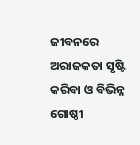ଜୀବନରେ ଅରାଜକତା ସୃଷ୍ଟି କରିବା ଓ ବିଭିନ୍ନ ଗୋଷ୍ଠୀ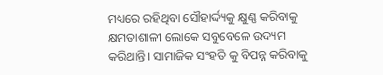ମଧ୍ୟରେ ରହିଥିବା ସୌହାର୍ଦ୍ଦ୍ୟକୁ କ୍ଷୁଣ୍ଣ କରିବାକୁ କ୍ଷମତାଶାଳୀ ଲୋକେ ସବୁବେଳେ ଉଦ୍ୟମ କରିଥାନ୍ତି। ସାମାଜିକ ସଂହତି କୁ ବିପନ୍ନ କରିବାକୁ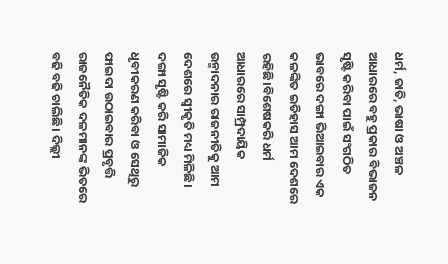ଧର୍ମ, ଜାତି, ଭାଷା ଓ ଅଞ୍ଚଳ ଆଧାରରେ ବହୁ ପ୍ରକାର ବିଭାଜନ ସୃଷ୍ଟି କରିବା ପାଇଁ ସଂଗଠିତ ଭାବରେ ଦଙ୍ଗା ଭିଆଇବାର ଏକ କଳଙ୍କିତ ଇତିହାସ ଆମ ଦେଶରେ ରହିଛି।ବିଶେଷକରି ଧର୍ମ ଆଧାରରେ ସାମ୍ପ୍ରଦାୟିକ ଉନ୍ମାଦନାର ରାଜନୀତିକୁ ଆମ ଦେଶରେ ସ୍ଵୀକୃତି ମଧ୍ୟ ମିଳିଛି। ଦଙ୍ଗା ସୃଷ୍ଟି କରି ସାମାଜିକ ଧୃବୀକରଣ କରିବା ଓ ସେଥିରୁ ଫାଇଦା ଉଠାଇବାର ପ୍ରବୃତ୍ତି ରାଜନୈତିକ ଦଳମାନଙ୍କ ଭିତରେ ବଢି ବଢି ଚାଲିଛି। ଦିଲ୍ଲୀ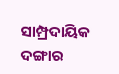ସାମ୍ପ୍ରଦାୟିକ ଦଙ୍ଗାର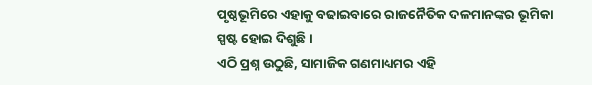ପୃଷ୍ଠଭୂମିରେ ଏହାକୁ ବଢାଇବାରେ ରାଜନୈତିକ ଦଳମାନଙ୍କର ଭୂମିକା ସ୍ପଷ୍ଟ ହୋଇ ଦିଶୁଛି।
ଏଠି ପ୍ରଶ୍ନ ଉଠୁଛି, ସାମାଜିକ ଗଣମାଧ୍ୟମର ଏହି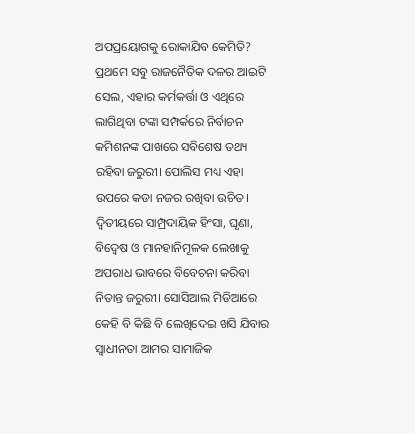ଅପପ୍ରୟୋଗକୁ ରୋକାଯିବ କେମିତି? ପ୍ରଥମେ ସବୁ ରାଜନୈତିକ ଦଳର ଆଇଟି ସେଲ, ଏହାର କର୍ମକର୍ତ୍ତା ଓ ଏଥିରେ ଲାଗିଥିବା ଟଙ୍କା ସମ୍ପର୍କରେ ନିର୍ବାଚନ କମିଶନଙ୍କ ପାଖରେ ସବିଶେଷ ତଥ୍ୟ ରହିବା ଜରୁରୀ। ପୋଲିସ ମଧ୍ୟ ଏହା ଉପରେ କଡା ନଜର ରଖିବା ଉଚିତ। ଦ୍ବିତୀୟରେ ସାମ୍ପ୍ରଦାୟିକ ହିଂସା, ଘୃଣା, ବିଦ୍ଵେଷ ଓ ମାନହାନିମୂଳକ ଲେଖାକୁ ଅପରାଧ ଭାବରେ ବିବେଚନା କରିବା ନିତାନ୍ତ ଜରୁରୀ। ସୋସିଆଲ ମିଡିଆରେ କେହି ବି କିଛି ବି ଲେଖିଦେଇ ଖସି ଯିବାର ସ୍ଵାଧୀନତା ଆମର ସାମାଜିକ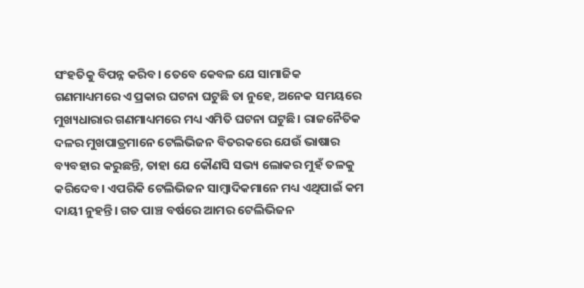ସଂହତିକୁ ବିପନ୍ନ କରିବ। ତେବେ କେବଳ ଯେ ସାମାଜିକ ଗଣମାଧ୍ୟମରେ ଏ ପ୍ରକାର ଘଟନା ଘଟୁଛି ତା ନୁହେ, ଅନେକ ସମୟରେ ମୁଖ୍ୟଧାରାର ଗଣମାଧ୍ୟମରେ ମଧ୍ୟ ଏମିତି ଘଟନା ଘଟୁଛି। ରାଜନୈତିକ ଦଳର ମୁଖପାତ୍ରମାନେ ଟେଲିଭିଜନ ବିତରକରେ ଯେଉଁ ଭାଷାର ବ୍ୟବହାର କରୁଛନ୍ତି, ତାହା ଯେ କୌଣସି ସଭ୍ୟ ଲୋକର ମୁହଁ ତଳକୁ କରିଦେବ। ଏପରିକି ଟେଲିଭିଜନ ସାମ୍ବାଦିକମାନେ ମଧ୍ୟ ଏଥିପାଇଁ କମ ଦାୟୀ ନୁହନ୍ତି। ଗତ ପାଞ୍ଚ ବର୍ଷରେ ଆମର ଟେଲିଭିଜନ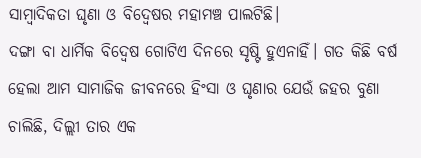ସାମ୍ବାଦିକତା ଘୃଣା ଓ ବିଦ୍ଵେଷର ମହାମଞ୍ଚ ପାଲଟିଛି।
ଦଙ୍ଗା ବା ଧାର୍ମିକ ବିଦ୍ଵେଷ ଗୋଟିଏ ଦିନରେ ସୃଷ୍ଟି ହୁଏନାହିଁ। ଗତ କିଛି ବର୍ଷ ହେଲା ଆମ ସାମାଜିକ ଜୀବନରେ ହିଂସା ଓ ଘୃଣାର ଯେଉଁ ଜହର ବୁଣା ଚାଲିଛି, ଦିଲ୍ଲୀ ତାର ଏକ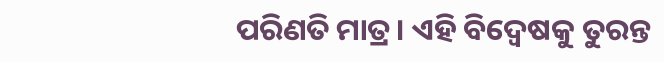ପରିଣତି ମାତ୍ର। ଏହି ବିଦ୍ଵେଷକୁ ତୁରନ୍ତ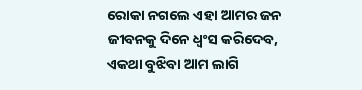ରୋକା ନଗଲେ ଏହା ଆମର ଜନ ଜୀବନକୁ ଦିନେ ଧ୍ଵଂସ କରିଦେବ, ଏକଥା ବୁଝିବା ଆମ ଲାଗି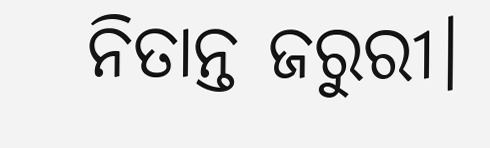ନିତାନ୍ତ ଜରୁରୀ।